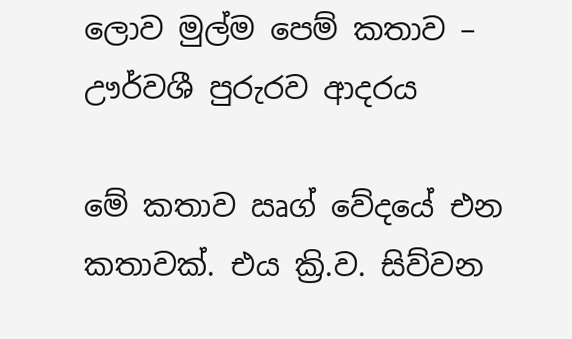ලොව මුල්ම පෙම් කතාව – ඌර්වශී පුරුරව ආදරය

මේ කතාව ඍග් වේදයේ එන කතාවක්. එය ක්‍රි.ව. සිව්වන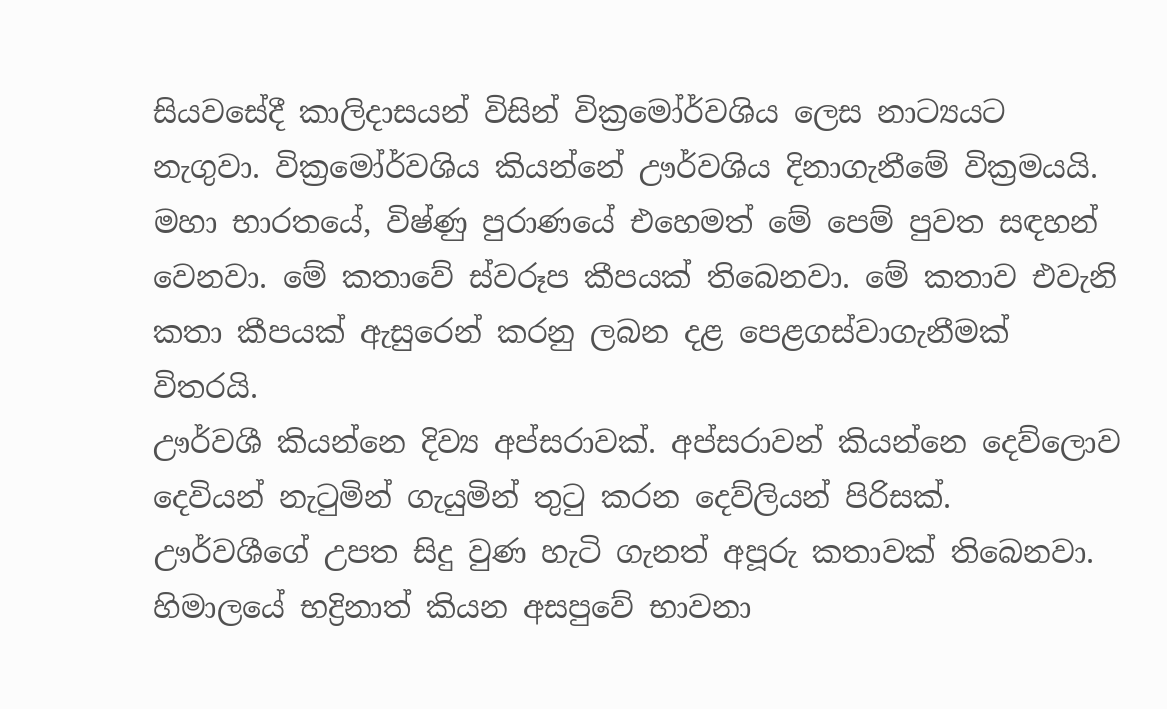සියවසේදී කාලිදාසයන් විසින් වික්‍රමෝර්වශිය ලෙස නාට්‍යයට නැගුවා. වික්‍රමෝර්වශිය කියන්නේ ඌර්වශිය දිනාගැනීමේ වික්‍රමයයි. මහා භාරතයේ, විෂ්ණු පුරාණයේ එහෙමත් මේ පෙම් පුවත සඳහන් වෙනවා. මේ කතාවේ ස්වරූප කීපයක් තිබෙනවා. මේ කතාව එවැනි කතා කීපයක් ඇසුරෙන් කරනු ලබන දළ පෙළගස්වාගැනීමක් විතරයි.
ඌර්වශී කියන්නෙ දිව්‍ය අප්සරාවක්. අප්සරාවන් කියන්නෙ දෙව්ලොව දෙවියන් නැටුමින් ගැයුමින් තුටු කරන දෙව්ලියන් පිරිසක්.
ඌර්වශීගේ උපත සිදු වුණ හැටි ගැනත් අපූරු කතාවක් තිබෙනවා. හිමාලයේ භද්‍රිනාත් කියන අසපුවේ භාවනා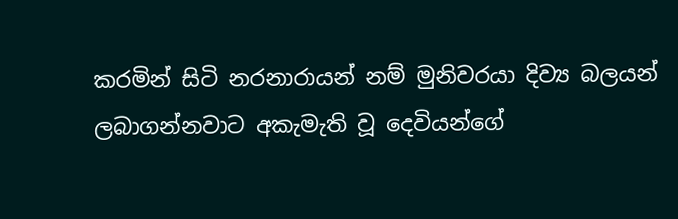කරමින් සිටි නරනාරායන් නම් මුනිවරයා දිව්‍ය බලයන් ලබාගන්නවාට අකැමැති වූ දෙවියන්ගේ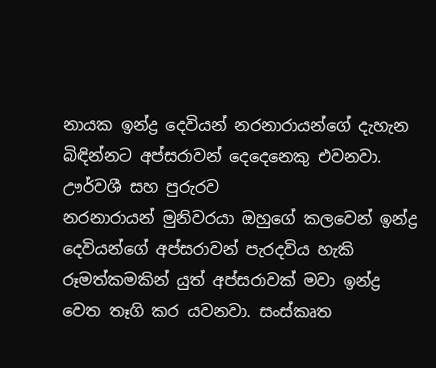නායක ඉන්ද්‍ර දෙවියන් නරනාරායන්ගේ දැහැන බිඳින්නට අප්සරාවන් දෙදෙනෙකු එවනවා.
ඌර්වශී සහ පුරුරව
නරනාරායන් මුනිවරයා ඔහුගේ කලවෙන් ඉන්ද්‍ර දෙවියන්ගේ අප්සරාවන් පැරදවිය හැකි රූමත්කමකින් යුත් අප්සරාවක් මවා ඉන්ද්‍ර වෙත තෑගි කර යවනවා. සංස්කෘත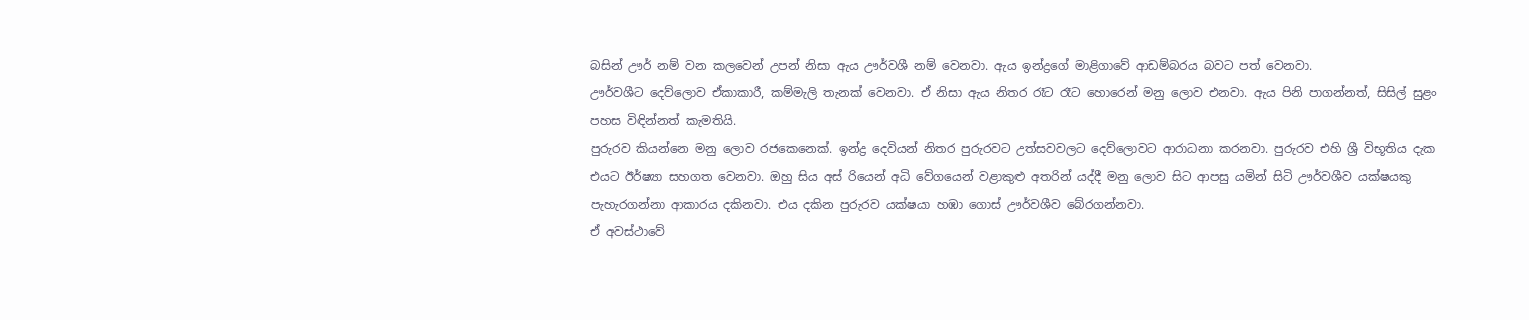බසින් ඌර් නම් වන කලවෙන් උපන් නිසා ඇය ඌර්වශී නම් වෙනවා. ඇය ඉන්ද්‍රගේ මාළිගාවේ ආඩම්බරය බවට පත් වෙනවා.
ඌර්වශීට දෙව්ලොව ඒකාකාරී, කම්මැලි තැනක් වෙනවා. ඒ නිසා ඇය නිතර රෑට රෑට හොරෙන් මනු ලොව එනවා. ඇය පිනි පාගන්නත්, සිසිල් සුළං පහස විඳින්නත් කැමතියි.
පුරුරව කියන්නෙ මනු ලොව රජකෙනෙක්. ඉන්ද්‍ර දෙවියන් නිතර පුරුරවට උත්සවවලට දෙව්ලොවට ආරාධනා කරනවා. පුරුරව එහි ශ්‍රී විභූතිය දැක එයට ඊර්ෂ්‍යා සහගත වෙනවා. ඔහු සිය අස් රියෙන් අධි වේගයෙන් වළාකුළු අතරින් යද්දී මනු ලොව සිට ආපසු යමින් සිටි ඌර්වශීව යක්ෂයකු පැහැරගන්නා ආකාරය දකිනවා. එය දකින පුරුරව යක්ෂයා හඹා ගොස් ඌර්වශීව බේරගන්නවා.
ඒ අවස්ථාවේ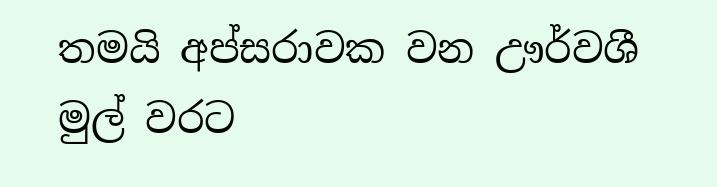තමයි අප්සරාවක වන ඌර්වශී මුල් වරට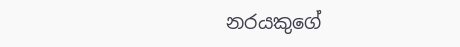නරයකුගේ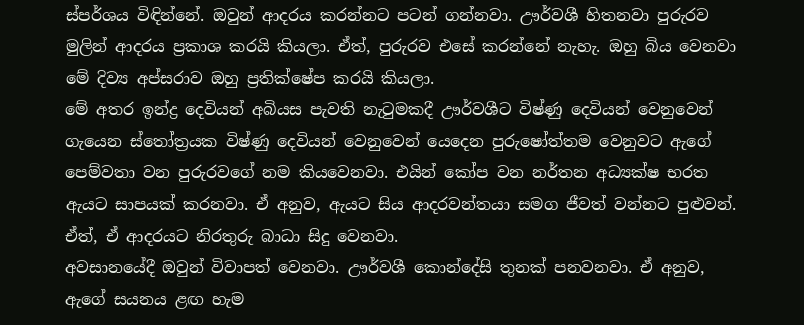ස්පර්ශය විඳින්නේ. ඔවුන් ආදරය කරන්නට පටන් ගන්නවා. ඌර්වශී හිතනවා පුරුරව මුලින් ආදරය ප්‍රකාශ කරයි කියලා. ඒත්, පුරුරව එසේ කරන්නේ නැහැ. ඔහු බිය වෙනවා මේ දිව්‍ය අප්සරාව ඔහු ප්‍රතික්ෂේප කරයි කියලා.
මේ අතර ඉන්ද්‍ර දෙවියන් අබියස පැවති නැටුමකදී ඌර්වශීට විෂ්ණු දෙවියන් වෙනුවෙන් ගැයෙන ස්තෝත්‍රයක විෂ්ණු දෙවියන් වෙනුවෙන් යෙදෙන පුරුෂෝත්තම වෙනුවට ඇගේ පෙම්වතා වන පුරුරවගේ නම කියවෙනවා. එයින් කෝප වන නර්තන අධ්‍යක්ෂ භරත ඇයට සාපයක් කරනවා. ඒ අනුව, ඇයට සිය ආදරවන්තයා සමග ජීවත් වන්නට පුළුවන්. ඒත්, ඒ ආදරයට නිරතුරු බාධා සිදු වෙනවා.
අවසානයේදී ඔවුන් විවාපත් වෙනවා. ඌර්වශී කොන්දේසි තුනක් පනවනවා. ඒ අනුව, ඇගේ සයනය ළඟ හැම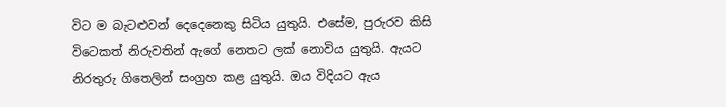විට ම බැටළුවන් දෙදෙනෙකු සිටිය යුතුයි. එසේම, පුරුරව කිසි විටෙකත් නිරුවතින් ඇගේ නෙතට ලක් නොවිය යුතුයි. ඇයට නිරතුරු ගිතෙලින් සංග්‍රහ කළ යුතුයි. ඔය විදියට ඇය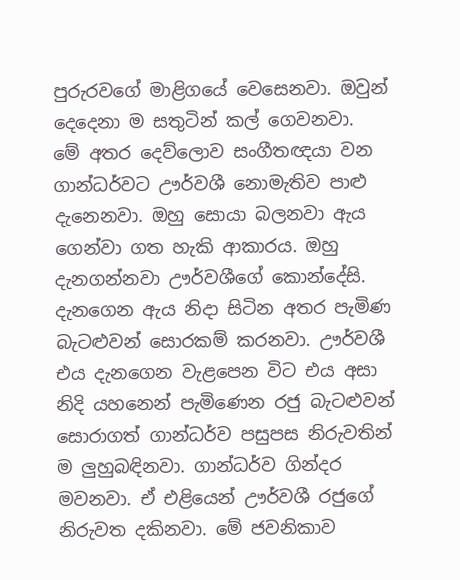පුරුරවගේ මාළිගයේ වෙසෙනවා. ඔවුන් දෙදෙනා ම සතුටින් කල් ගෙවනවා.
මේ අතර දෙව්ලොව සංගීතඥයා වන ගාන්ධර්වට ඌර්වශී නොමැතිව පාළු දැනෙනවා. ඔහු සොයා බලනවා ඇය ගෙන්වා ගත හැකි ආකාරය. ඔහු දැනගන්නවා ඌර්වශීගේ කොන්දේසි. දැනගෙන ඇය නිදා සිටින අතර පැමිණ බැටළුවන් සොරකම් කරනවා. ඌර්වශී එය දැනගෙන වැළපෙන විට එය අසා නිදි යහනෙන් පැමිණෙන රජු බැටළුවන් සොරාගත් ගාන්ධර්ව පසුපස නිරුවතින් ම ලුහුබඳිනවා. ගාන්ධර්ව ගින්දර මවනවා. ඒ එළියෙන් ඌර්වශී රජුගේ නිරුවත දකිනවා. මේ ජවනිකාව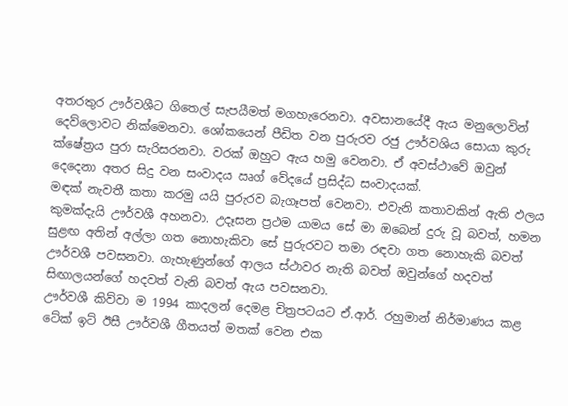අතරතුර ඌර්වශීට ගිතෙල් සැපයීමත් මගහැරෙනවා. අවසානයේදී ඇය මනුලොවින් දෙව්ලොවට නික්මෙනවා. ශෝකයෙන් පීඩිත වන පුරුරව රජු ඌර්වශිය සොයා කුරු ක්ෂේත්‍රය පුරා සැරිසරනවා. වරක් ඔහුට ඇය හමු වෙනවා. ඒ අවස්ථාවේ ඔවුන් දෙදෙනා අතර සිදු වන සංවාදය ඍග් වේදයේ ප්‍රසිද්ධ සංවාදයක්.
මඳක් නැවතී කතා කරමු යයි පුරුරව බැගෑපත් වෙනවා. එවැනි කතාවකින් ඇති ඵලය කුමක්දැයි ඌර්වශී අහනවා. උදෑසන ප්‍රථම යාමය සේ මා ඔබෙන් දුරු වූ බවත්, හමන සුළඟ අතින් අල්ලා ගත නොහැකිවා සේ පුරුරවට තමා රඳවා ගත නොහැකි බවත් ඌර්වශී පවසනවා. ගැහැණුන්ගේ ආලය ස්ථාවර නැති බවත් ඔවුන්ගේ හදවත් සිඟාලයන්ගේ හදවත් වැනි බවත් ඇය පවසනවා.
ඌර්වශී කිව්වා ම 1994 කාදලන් දෙමළ චිත්‍රපටයට ඒ.ආර්. රහුමාන් නිර්මාණය කළ ටේක් ඉට් ඊසී ඌර්වශී ගීතයත් මතක් වෙන එක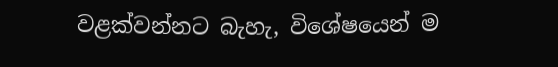වළක්වන්නට බැහැ, විශේෂයෙන් ම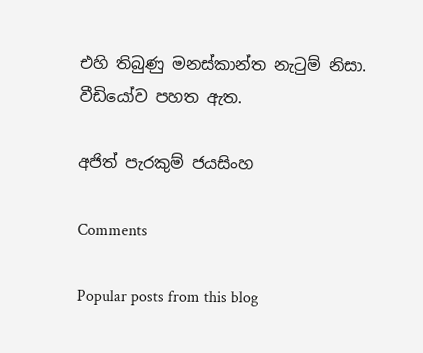එහි තිබුණු මනස්කාන්ත නැටුම් නිසා. වීඩියෝව පහත ඇත.

අජිත් පැරකුම් ජයසිංහ

Comments

Popular posts from this blog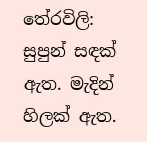තේරවිලි: සුපුන් සඳක් ඇත. මැදින් හිලක් ඇත.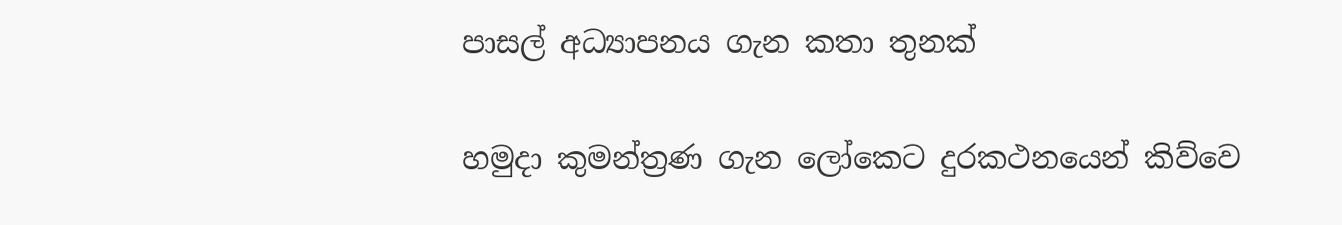පාසල් අධ්‍යාපනය ගැන කතා තුනක්

හමුදා කුමන්ත්‍රණ ගැන ලෝකෙට දුරකථනයෙන් කිව්වෙ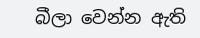බීලා වෙන්න ඇති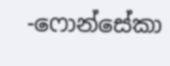-ෆොන්සේකා